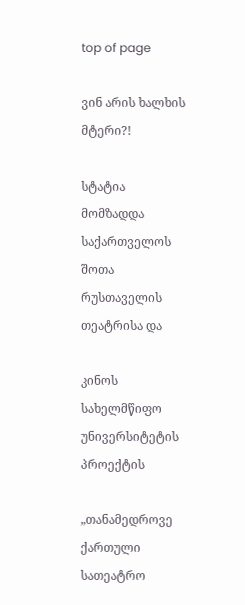top of page

ვინ არის ხალხის მტერი?!

სტატია მომზადდა საქართველოს შოთა რუსთაველის თეატრისა და

კინოს სახელმწიფო უნივერსიტეტის პროექტის

„თანამედროვე ქართული სათეატრო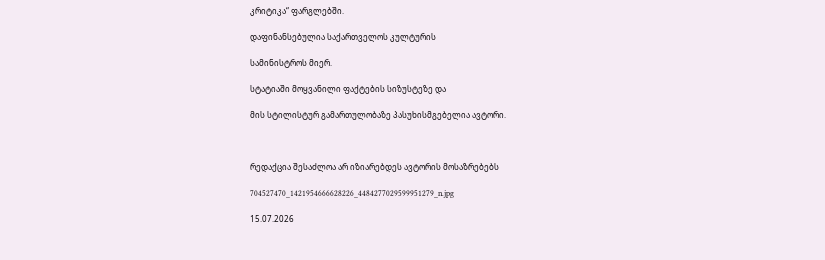კრიტიკა“ ფარგლებში.

დაფინანსებულია საქართველოს კულტურის

სამინისტროს მიერ.

სტატიაში მოყვანილი ფაქტების სიზუსტეზე და

მის სტილისტურ გამართულობაზე პასუხისმგებელია ავტორი.



რედაქცია შესაძლოა არ იზიარებდეს ავტორის მოსაზრებებს

704527470_1421954666628226_4484277029599951279_n.jpg

15.07.2026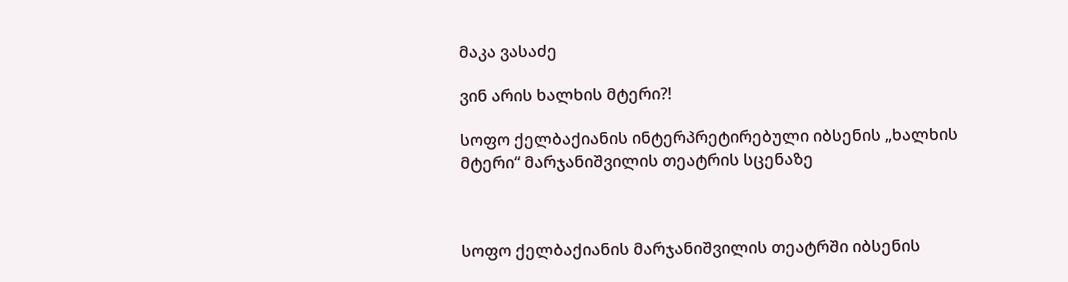მაკა ვასაძე

ვინ არის ხალხის მტერი?!

სოფო ქელბაქიანის ინტერპრეტირებული იბსენის „ხალხის მტერი“ მარჯანიშვილის თეატრის სცენაზე



სოფო ქელბაქიანის მარჯანიშვილის თეატრში იბსენის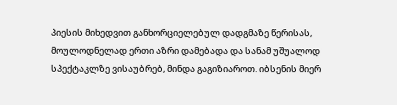პიესის მიხედვით განხორციელებულ დადგმაზე წერისას, მოულოდნელად ერთი აზრი დამებადა და სანამ უშუალოდ სპექტაკლზე ვისაუბრებ, მინდა გაგიზიაროთ. იბსენის მიერ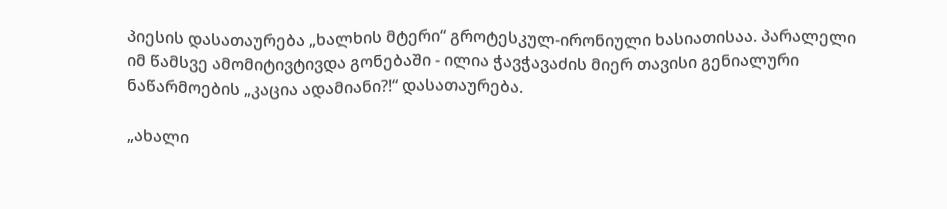პიესის დასათაურება „ხალხის მტერი“ გროტესკულ-ირონიული ხასიათისაა. პარალელი იმ წამსვე ამომიტივტივდა გონებაში - ილია ჭავჭავაძის მიერ თავისი გენიალური ნაწარმოების „კაცია ადამიანი?!“ დასათაურება.

„ახალი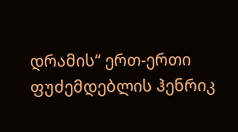დრამის“ ერთ-ერთი ფუძემდებლის ჰენრიკ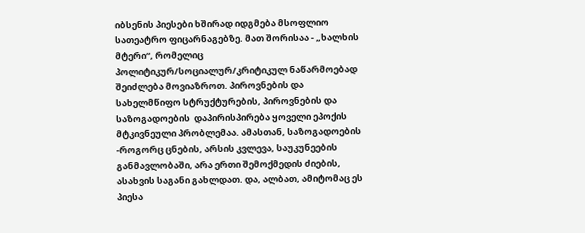იბსენის პიესები ხშირად იდგმება მსოფლიო სათეატრო ფიცარნაგებზე. მათ შორისაა - „ხალხის მტერი“, რომელიც პოლიტიკურ/სოციალურ/კრიტიკულ ნაწარმოებად შეიძლება მოვიაზროთ. პიროვნების და სახელმწიფო სტრუქტურების, პიროვნების და საზოგადოების  დაპირისპირება ყოველი ეპოქის მტკივნეული პრობლემაა. ამასთან, საზოგადოების -როგორც ცნების, არსის კვლევა, საუკუნეების განმავლობაში, არა ერთი შემოქმედის ძიების, ასახვის საგანი გახლდათ. და, ალბათ, ამიტომაც ეს პიესა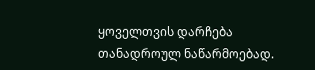ყოველთვის დარჩება თანადროულ ნაწარმოებად.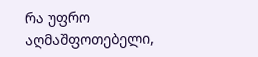რა უფრო აღმაშფოთებელი,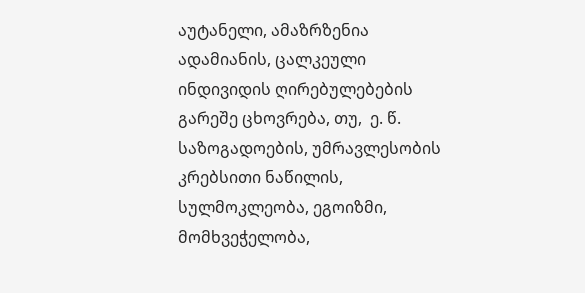აუტანელი, ამაზრზენია ადამიანის, ცალკეული ინდივიდის ღირებულებების გარეშე ცხოვრება, თუ,  ე. წ. საზოგადოების, უმრავლესობის კრებსითი ნაწილის, სულმოკლეობა, ეგოიზმი, მომხვეჭელობა,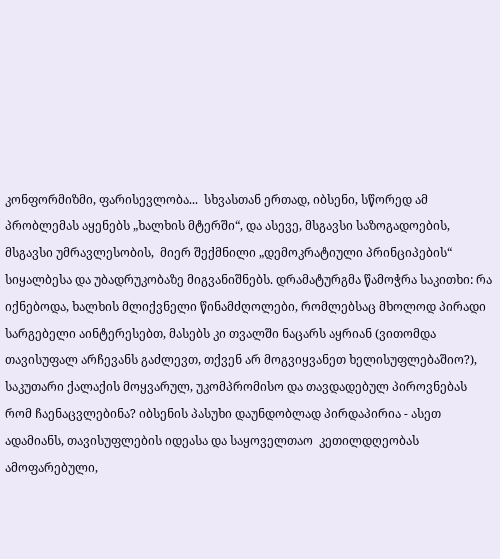კონფორმიზმი, ფარისევლობა...  სხვასთან ერთად, იბსენი, სწორედ ამ პრობლემას აყენებს „ხალხის მტერში“, და ასევე, მსგავსი საზოგადოების, მსგავსი უმრავლესობის,  მიერ შექმნილი „დემოკრატიული პრინციპების“ სიყალბესა და უბადრუკობაზე მიგვანიშნებს. დრამატურგმა წამოჭრა საკითხი: რა იქნებოდა, ხალხის მლიქვნელი წინამძღოლები, რომლებსაც მხოლოდ პირადი სარგებელი აინტერესებთ, მასებს კი თვალში ნაცარს აყრიან (ვითომდა თავისუფალ არჩევანს გაძლევთ, თქვენ არ მოგვიყვანეთ ხელისუფლებაშიო?), საკუთარი ქალაქის მოყვარულ, უკომპრომისო და თავდადებულ პიროვნებას რომ ჩაენაცვლებინა? იბსენის პასუხი დაუნდობლად პირდაპირია - ასეთ ადამიანს, თავისუფლების იდეასა და საყოველთაო  კეთილდღეობას ამოფარებული,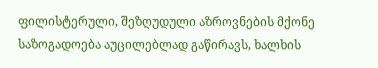ფილისტერული, შეზღუდული აზროვნების მქონე საზოგადოება აუცილებლად გაწირავს, ხალხის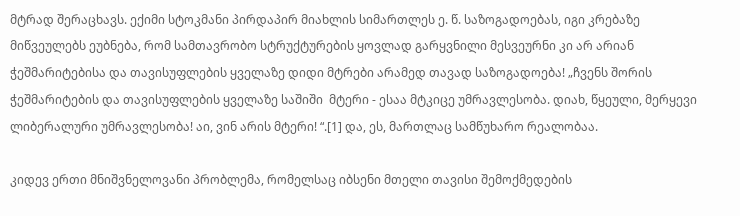მტრად შერაცხავს. ექიმი სტოკმანი პირდაპირ მიახლის სიმართლეს ე. წ. საზოგადოებას, იგი კრებაზე მიწვეულებს ეუბნება, რომ სამთავრობო სტრუქტურების ყოვლად გარყვნილი მესვეურნი კი არ არიან ჭეშმარიტებისა და თავისუფლების ყველაზე დიდი მტრები არამედ თავად საზოგადოება! „ჩვენს შორის ჭეშმარიტების და თავისუფლების ყველაზე საშიში  მტერი - ესაა მტკიცე უმრავლესობა. დიახ, წყეული, მერყევი ლიბერალური უმრავლესობა! აი, ვინ არის მტერი! “.[1] და, ეს, მართლაც სამწუხარო რეალობაა.

კიდევ ერთი მნიშვნელოვანი პრობლემა, რომელსაც იბსენი მთელი თავისი შემოქმედების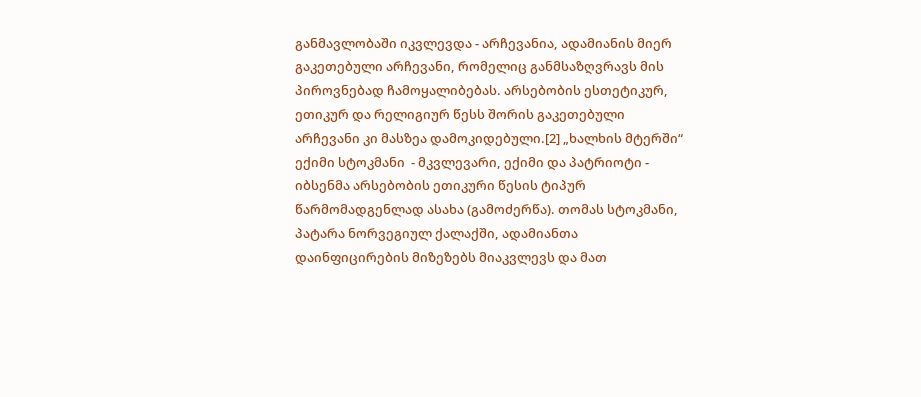განმავლობაში იკვლევდა - არჩევანია, ადამიანის მიერ გაკეთებული არჩევანი, რომელიც განმსაზღვრავს მის პიროვნებად ჩამოყალიბებას. არსებობის ესთეტიკურ, ეთიკურ და რელიგიურ წესს შორის გაკეთებული არჩევანი კი მასზეა დამოკიდებული.[2] „ხალხის მტერში“ ექიმი სტოკმანი  - მკვლევარი, ექიმი და პატრიოტი - იბსენმა არსებობის ეთიკური წესის ტიპურ წარმომადგენლად ასახა (გამოძერწა). თომას სტოკმანი, პატარა ნორვეგიულ ქალაქში, ადამიანთა დაინფიცირების მიზეზებს მიაკვლევს და მათ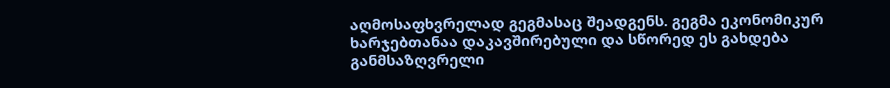აღმოსაფხვრელად გეგმასაც შეადგენს. გეგმა ეკონომიკურ ხარჯებთანაა დაკავშირებული და სწორედ ეს გახდება განმსაზღვრელი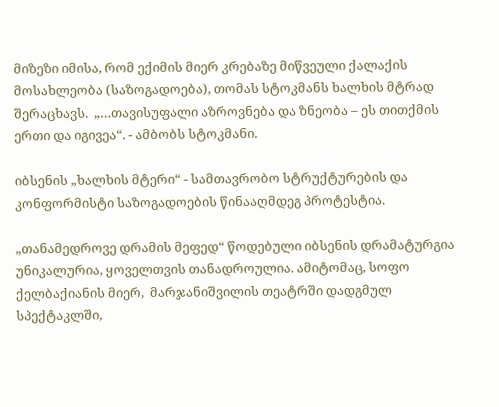მიზეზი იმისა, რომ ექიმის მიერ კრებაზე მიწვეული ქალაქის მოსახლეობა (საზოგადოება), თომას სტოკმანს ხალხის მტრად შერაცხავს.  „…თავისუფალი აზროვნება და ზნეობა – ეს თითქმის ერთი და იგივეა“. - ამბობს სტოკმანი.

იბსენის „ხალხის მტერი“ - სამთავრობო სტრუქტურების და კონფორმისტი საზოგადოების წინააღმდეგ პროტესტია.

„თანამედროვე დრამის მეფედ“ წოდებული იბსენის დრამატურგია უნიკალურია, ყოველთვის თანადროულია. ამიტომაც, სოფო ქელბაქიანის მიერ,  მარჯანიშვილის თეატრში დადგმულ სპექტაკლში,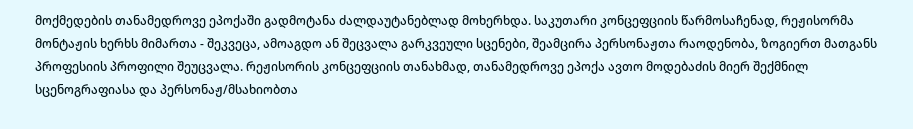მოქმედების თანამედროვე ეპოქაში გადმოტანა ძალდაუტანებლად მოხერხდა. საკუთარი კონცეფციის წარმოსაჩენად, რეჟისორმა მონტაჟის ხერხს მიმართა - შეკვეცა, ამოაგდო ან შეცვალა გარკვეული სცენები, შეამცირა პერსონაჟთა რაოდენობა, ზოგიერთ მათგანს პროფესიის პროფილი შეუცვალა. რეჟისორის კონცეფციის თანახმად, თანამედროვე ეპოქა ავთო მოდებაძის მიერ შექმნილ სცენოგრაფიასა და პერსონაჟ/მსახიობთა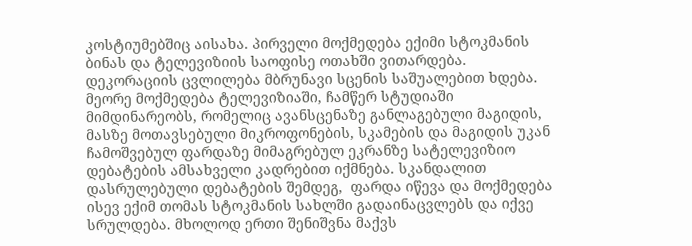კოსტიუმებშიც აისახა. პირველი მოქმედება ექიმი სტოკმანის ბინას და ტელევიზიის საოფისე ოთახში ვითარდება. დეკორაციის ცვლილება მბრუნავი სცენის საშუალებით ხდება. მეორე მოქმედება ტელევიზიაში, ჩამწერ სტუდიაში მიმდინარეობს, რომელიც ავანსცენაზე განლაგებული მაგიდის, მასზე მოთავსებული მიკროფონების, სკამების და მაგიდის უკან ჩამოშვებულ ფარდაზე მიმაგრებულ ეკრანზე სატელევიზიო დებატების ამსახველი კადრებით იქმნება. სკანდალით დასრულებული დებატების შემდეგ,  ფარდა იწევა და მოქმედება ისევ ექიმ თომას სტოკმანის სახლში გადაინაცვლებს და იქვე სრულდება. მხოლოდ ერთი შენიშვნა მაქვს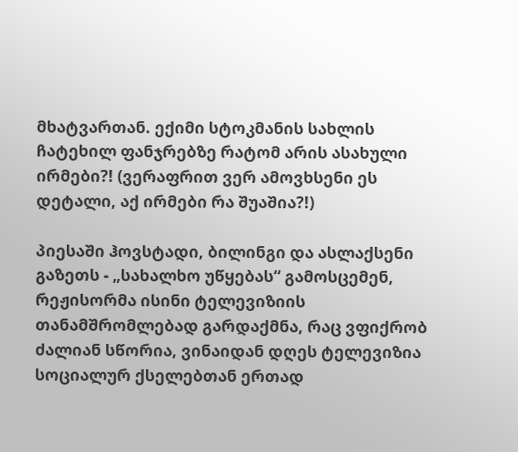მხატვართან. ექიმი სტოკმანის სახლის ჩატეხილ ფანჯრებზე რატომ არის ასახული ირმები?! (ვერაფრით ვერ ამოვხსენი ეს დეტალი, აქ ირმები რა შუაშია?!)

პიესაში ჰოვსტადი, ბილინგი და ასლაქსენი გაზეთს - „სახალხო უწყებას“ გამოსცემენ, რეჟისორმა ისინი ტელევიზიის თანამშრომლებად გარდაქმნა, რაც ვფიქრობ ძალიან სწორია, ვინაიდან დღეს ტელევიზია სოციალურ ქსელებთან ერთად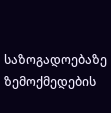საზოგადოებაზე ზემოქმედების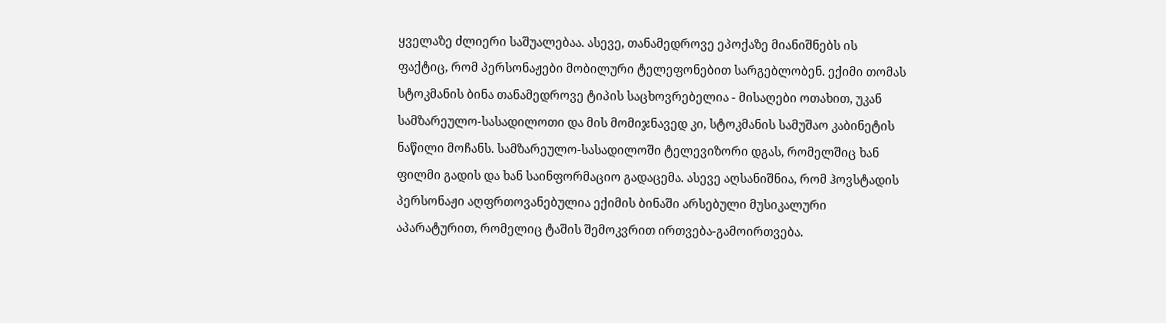ყველაზე ძლიერი საშუალებაა. ასევე, თანამედროვე ეპოქაზე მიანიშნებს ის ფაქტიც, რომ პერსონაჟები მობილური ტელეფონებით სარგებლობენ. ექიმი თომას სტოკმანის ბინა თანამედროვე ტიპის საცხოვრებელია - მისაღები ოთახით, უკან სამზარეულო-სასადილოთი და მის მომიჯნავედ კი, სტოკმანის სამუშაო კაბინეტის ნაწილი მოჩანს. სამზარეულო-სასადილოში ტელევიზორი დგას, რომელშიც ხან ფილმი გადის და ხან საინფორმაციო გადაცემა. ასევე აღსანიშნია, რომ ჰოვსტადის პერსონაჟი აღფრთოვანებულია ექიმის ბინაში არსებული მუსიკალური აპარატურით, რომელიც ტაშის შემოკვრით ირთვება-გამოირთვება.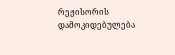რეჟისორის დამოკიდებულება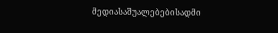მედიასაშუალებებისადმი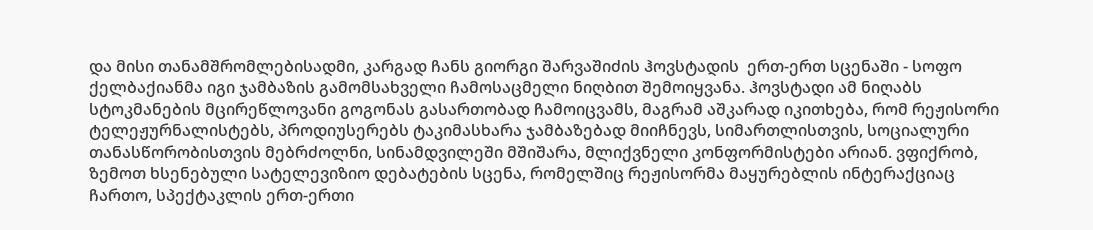და მისი თანამშრომლებისადმი, კარგად ჩანს გიორგი შარვაშიძის ჰოვსტადის  ერთ-ერთ სცენაში - სოფო ქელბაქიანმა იგი ჯამბაზის გამომსახველი ჩამოსაცმელი ნიღბით შემოიყვანა. ჰოვსტადი ამ ნიღაბს სტოკმანების მცირეწლოვანი გოგონას გასართობად ჩამოიცვამს, მაგრამ აშკარად იკითხება, რომ რეჟისორი ტელეჟურნალისტებს, პროდიუსერებს ტაკიმასხარა ჯამბაზებად მიიჩნევს, სიმართლისთვის, სოციალური თანასწორობისთვის მებრძოლნი, სინამდვილეში მშიშარა, მლიქვნელი კონფორმისტები არიან. ვფიქრობ, ზემოთ ხსენებული სატელევიზიო დებატების სცენა, რომელშიც რეჟისორმა მაყურებლის ინტერაქციაც ჩართო, სპექტაკლის ერთ-ერთი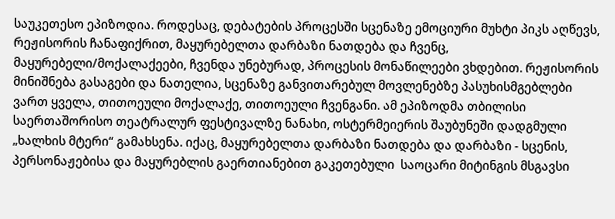საუკეთესო ეპიზოდია. როდესაც, დებატების პროცესში სცენაზე ემოციური მუხტი პიკს აღწევს, რეჟისორის ჩანაფიქრით, მაყურებელთა დარბაზი ნათდება და ჩვენც, მაყურებელი/მოქალაქეები, ჩვენდა უნებურად, პროცესის მონაწილეები ვხდებით. რეჟისორის მინიშნება გასაგები და ნათელია, სცენაზე განვითარებულ მოვლენებზე პასუხისმგებლები ვართ ყველა, თითოეული მოქალაქე, თითოეული ჩვენგანი. ამ ეპიზოდმა თბილისი საერთაშორისო თეატრალურ ფესტივალზე ნანახი, ოსტერმეიერის შაუბუნეში დადგმული „ხალხის მტერი“ გამახსენა. იქაც, მაყურებელთა დარბაზი ნათდება და დარბაზი - სცენის, პერსონაჟებისა და მაყურებლის გაერთიანებით გაკეთებული  საოცარი მიტინგის მსგავსი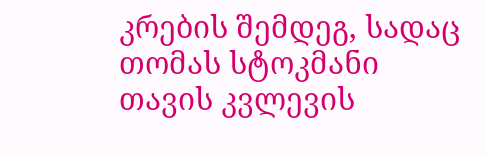კრების შემდეგ, სადაც თომას სტოკმანი თავის კვლევის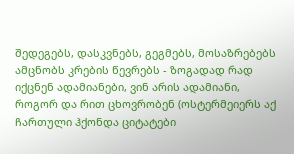შედეგებს, დასკვნებს, გეგმებს, მოსაზრებებს ამცნობს კრების წევრებს - ზოგადად რად იქცნენ ადამიანები, ვინ არის ადამიანი, როგორ და რით ცხოვრობენ (ოსტერმეიერს აქ ჩართული ჰქონდა ციტატები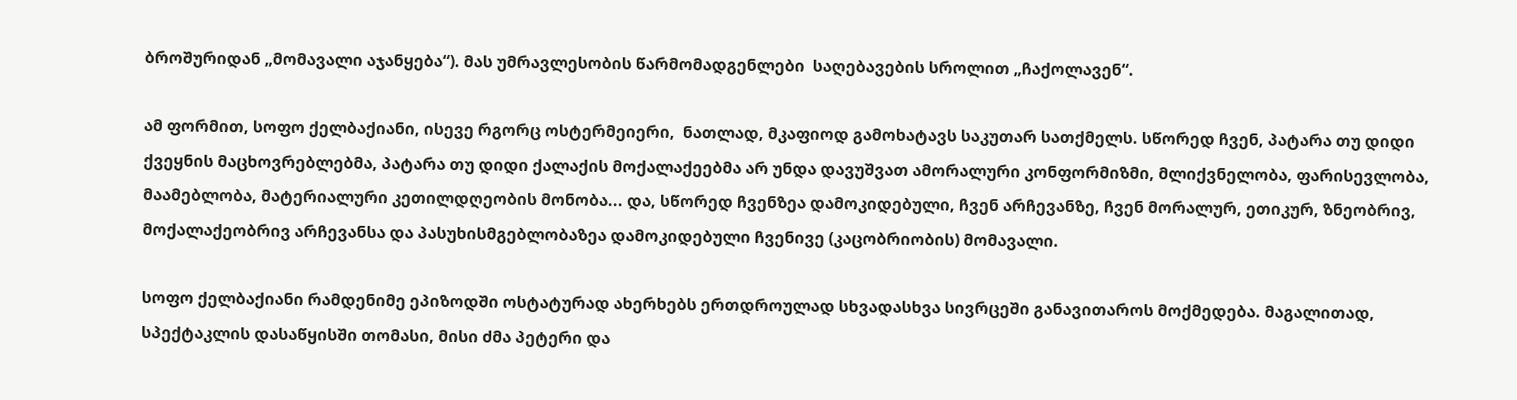ბროშურიდან „მომავალი აჯანყება“). მას უმრავლესობის წარმომადგენლები  საღებავების სროლით „ჩაქოლავენ“.

ამ ფორმით, სოფო ქელბაქიანი, ისევე რგორც ოსტერმეიერი,  ნათლად, მკაფიოდ გამოხატავს საკუთარ სათქმელს. სწორედ ჩვენ, პატარა თუ დიდი ქვეყნის მაცხოვრებლებმა, პატარა თუ დიდი ქალაქის მოქალაქეებმა არ უნდა დავუშვათ ამორალური კონფორმიზმი, მლიქვნელობა, ფარისევლობა, მაამებლობა, მატერიალური კეთილდღეობის მონობა... და, სწორედ ჩვენზეა დამოკიდებული, ჩვენ არჩევანზე, ჩვენ მორალურ, ეთიკურ, ზნეობრივ, მოქალაქეობრივ არჩევანსა და პასუხისმგებლობაზეა დამოკიდებული ჩვენივე (კაცობრიობის) მომავალი.

სოფო ქელბაქიანი რამდენიმე ეპიზოდში ოსტატურად ახერხებს ერთდროულად სხვადასხვა სივრცეში განავითაროს მოქმედება. მაგალითად, სპექტაკლის დასაწყისში თომასი, მისი ძმა პეტერი და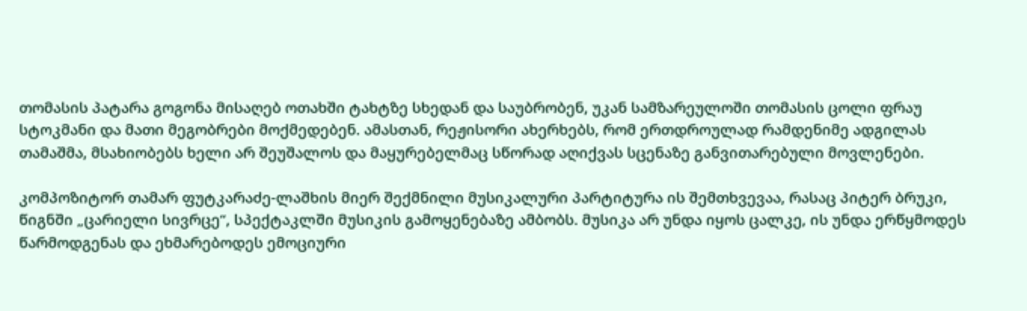თომასის პატარა გოგონა მისაღებ ოთახში ტახტზე სხედან და საუბრობენ, უკან სამზარეულოში თომასის ცოლი ფრაუ სტოკმანი და მათი მეგობრები მოქმედებენ. ამასთან, რეჟისორი ახერხებს, რომ ერთდროულად რამდენიმე ადგილას თამაშმა, მსახიობებს ხელი არ შეუშალოს და მაყურებელმაც სწორად აღიქვას სცენაზე განვითარებული მოვლენები.

კომპოზიტორ თამარ ფუტკარაძე-ლაშხის მიერ შექმნილი მუსიკალური პარტიტურა ის შემთხვევაა, რასაც პიტერ ბრუკი, წიგნში „ცარიელი სივრცე“, სპექტაკლში მუსიკის გამოყენებაზე ამბობს. მუსიკა არ უნდა იყოს ცალკე, ის უნდა ერწყმოდეს წარმოდგენას და ეხმარებოდეს ემოციური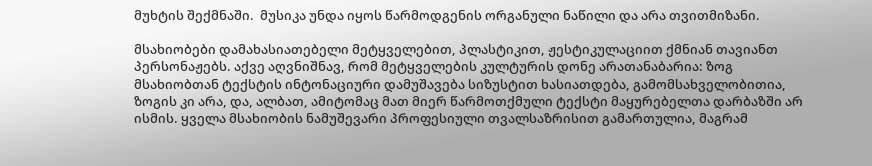მუხტის შექმნაში.  მუსიკა უნდა იყოს წარმოდგენის ორგანული ნაწილი და არა თვითმიზანი.

მსახიობები დამახასიათებელი მეტყველებით, პლასტიკით, ჟესტიკულაციით ქმნიან თავიანთ პერსონაჟებს. აქვე აღვნიშნავ, რომ მეტყველების კულტურის დონე არათანაბარია: ზოგ მსახიობთან ტექსტის ინტონაციური დამუშავება სიზუსტით ხასიათდება, გამომსახველობითია, ზოგის კი არა, და, ალბათ, ამიტომაც მათ მიერ წარმოთქმული ტექსტი მაყურებელთა დარბაზში არ ისმის. ყველა მსახიობის ნამუშევარი პროფესიული თვალსაზრისით გამართულია, მაგრამ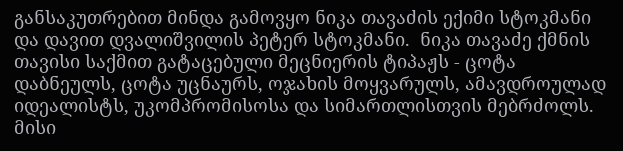განსაკუთრებით მინდა გამოვყო ნიკა თავაძის ექიმი სტოკმანი და დავით დვალიშვილის პეტერ სტოკმანი.  ნიკა თავაძე ქმნის თავისი საქმით გატაცებული მეცნიერის ტიპაჟს - ცოტა დაბნეულს, ცოტა უცნაურს, ოჯახის მოყვარულს, ამავდროულად იდეალისტს, უკომპრომისოსა და სიმართლისთვის მებრძოლს. მისი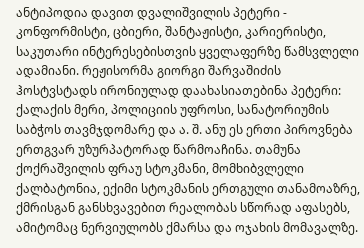ანტიპოდია დავით დვალიშვილის პეტერი - კონფორმისტი, ცბიერი, შანტაჟისტი, კარიერისტი, საკუთარი ინტერესებისთვის ყველაფერზე წამსვლელი ადამიანი. რეჟისორმა გიორგი შარვაშიძის ჰოსტვსტადს ირონიულად დაახასიათებინა პეტერი: ქალაქის მერი, პოლიციის უფროსი, სანატორიუმის საბჭოს თავმჯდომარე და ა. შ. ანუ ეს ერთი პიროვნება ერთგვარ უზურპატორად წარმოაჩინა. თამუნა ქოქრაშვილის ფრაუ სტოკმანი, მომხიბვლელი ქალბატონია, ექიმი სტოკმანის ერთგული თანამოაზრე, ქმრისგან განსხვავებით რეალობას სწორად აფასებს, ამიტომაც ნერვიულობს ქმარსა და ოჯახის მომავალზე.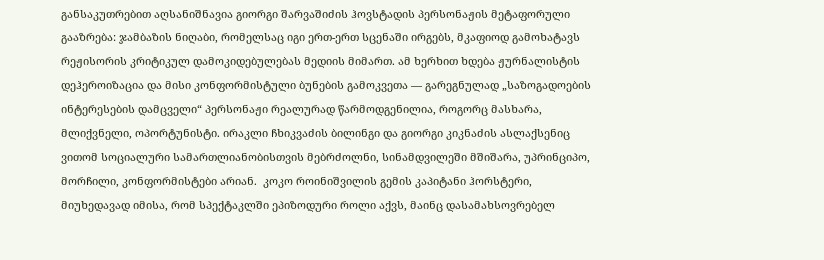განსაკუთრებით აღსანიშნავია გიორგი შარვაშიძის ჰოვსტადის პერსონაჟის მეტაფორული გააზრება: ჯამბაზის ნიღაბი, რომელსაც იგი ერთ-ერთ სცენაში ირგებს, მკაფიოდ გამოხატავს რეჟისორის კრიტიკულ დამოკიდებულებას მედიის მიმართ. ამ ხერხით ხდება ჟურნალისტის დეჰეროიზაცია და მისი კონფორმისტული ბუნების გამოკვეთა — გარეგნულად „საზოგადოების ინტერესების დამცველი“ პერსონაჟი რეალურად წარმოდგენილია, როგორც მასხარა, მლიქვნელი, ოპორტუნისტი. ირაკლი ჩხიკვაძის ბილინგი და გიორგი კიკნაძის ასლაქსენიც ვითომ სოციალური სამართლიანობისთვის მებრძოლნი, სინამდვილეში მშიშარა, უპრინციპო, მორჩილი, კონფორმისტები არიან.  კოკო როინიშვილის გემის კაპიტანი ჰორსტერი, მიუხედავად იმისა, რომ სპექტაკლში ეპიზოდური როლი აქვს, მაინც დასამახსოვრებელ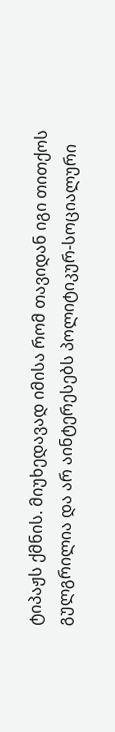ტიპაჟს ქმნის. მიუხედავად იმისა რომ თავიდან იგი თითქოს გულგრილია და არ აინტერესებს პოლიტიკურ-სოციალური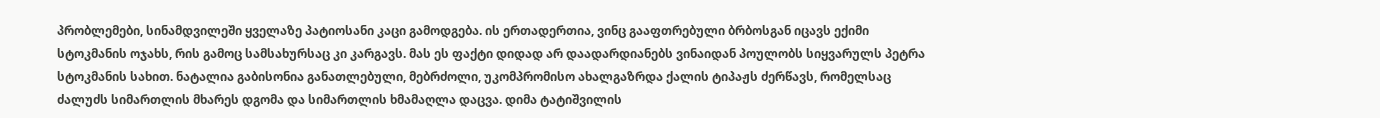პრობლემები, სინამდვილეში ყველაზე პატიოსანი კაცი გამოდგება. ის ერთადერთია, ვინც გააფთრებული ბრბოსგან იცავს ექიმი სტოკმანის ოჯახს, რის გამოც სამსახურსაც კი კარგავს. მას ეს ფაქტი დიდად არ დაადარდიანებს ვინაიდან პოულობს სიყვარულს პეტრა სტოკმანის სახით. ნატალია გაბისონია განათლებული, მებრძოლი, უკომპრომისო ახალგაზრდა ქალის ტიპაჟს ძერწავს, რომელსაც ძალუძს სიმართლის მხარეს დგომა და სიმართლის ხმამაღლა დაცვა. დიმა ტატიშვილის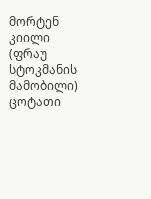მორტენ კიილი (ფრაუ სტოკმანის მამობილი) ცოტათი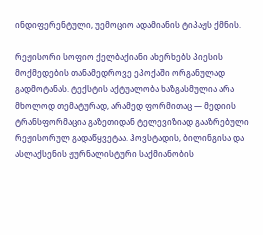ინდიფერენტული, უემოციო ადამიანის ტიპაჟს ქმნის.

რეჟისორი სოფიო ქელბაქიანი ახერხებს პიესის მოქმედების თანამედროვე ეპოქაში ორგანულად გადმოტანას. ტექსტის აქტუალობა ხაზგასმულია არა მხოლოდ თემატურად, არამედ ფორმითაც — მედიის ტრანსფორმაცია გაზეთიდან ტელევიზიად გააზრებული რეჟისორულ გადაწყვეტაა. ჰოვსტადის, ბილინგისა და ასლაქსენის ჟურნალისტური საქმიანობის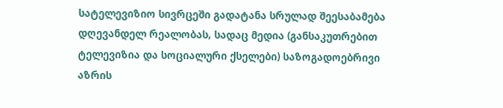სატელევიზიო სივრცეში გადატანა სრულად შეესაბამება დღევანდელ რეალობას, სადაც მედია (განსაკუთრებით ტელევიზია და სოციალური ქსელები) საზოგადოებრივი აზრის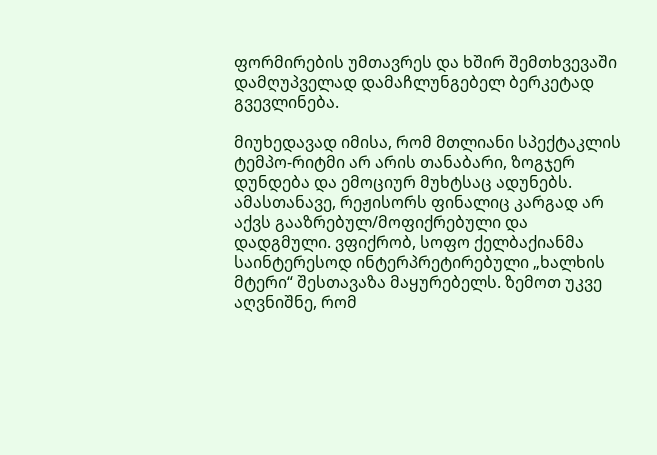ფორმირების უმთავრეს და ხშირ შემთხვევაში დამღუპველად დამაჩლუნგებელ ბერკეტად გვევლინება.

მიუხედავად იმისა, რომ მთლიანი სპექტაკლის ტემპო-რიტმი არ არის თანაბარი, ზოგჯერ დუნდება და ემოციურ მუხტსაც ადუნებს. ამასთანავე, რეჟისორს ფინალიც კარგად არ აქვს გააზრებულ/მოფიქრებული და დადგმული. ვფიქრობ, სოფო ქელბაქიანმა საინტერესოდ ინტერპრეტირებული „ხალხის მტერი“ შესთავაზა მაყურებელს. ზემოთ უკვე აღვნიშნე, რომ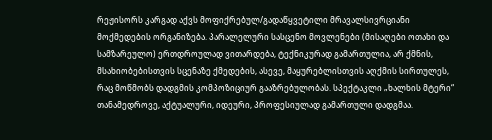რეჟისორს კარგად აქვს მოფიქრებულ/გადაწყვეტილი მრავალსივრციანი მოქმედების ორგანიზება. პარალელური სასცენო მოვლენები (მისაღები ოთახი და სამზარეულო) ერთდროულად ვითარდება, ტექნიკურად გამართულია, არ ქმნის, მსახიობებისთვის სცენაზე ქმედების, ასევე, მაყურებლისთვის აღქმის სირთულეს, რაც მოწმობს დადგმის კომპოზიციურ გააზრებულობას. სპექტაკლი „ხალხის მტერი“ თანამედროვე, აქტუალური, იდეური, პროფესიულად გამართული დადგმაა.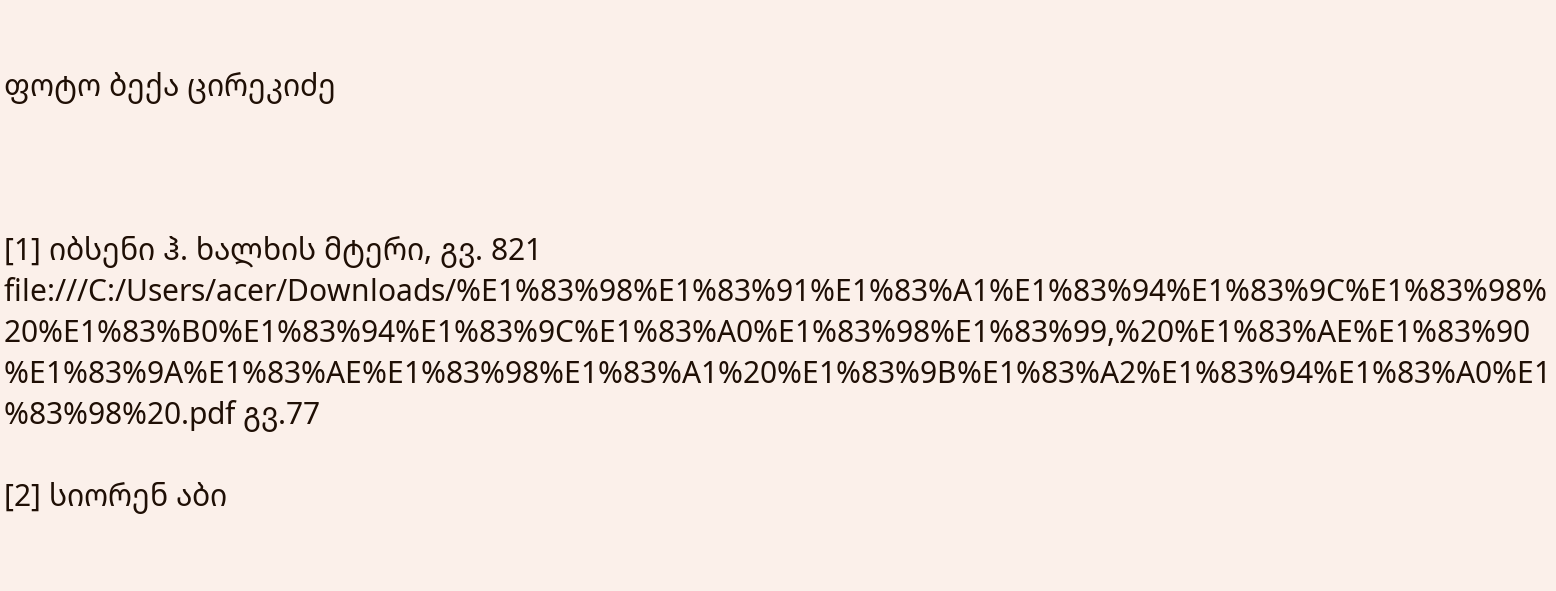ფოტო ბექა ცირეკიძე



[1] იბსენი ჰ. ხალხის მტერი, გვ. 821 file:///C:/Users/acer/Downloads/%E1%83%98%E1%83%91%E1%83%A1%E1%83%94%E1%83%9C%E1%83%98%20%E1%83%B0%E1%83%94%E1%83%9C%E1%83%A0%E1%83%98%E1%83%99,%20%E1%83%AE%E1%83%90%E1%83%9A%E1%83%AE%E1%83%98%E1%83%A1%20%E1%83%9B%E1%83%A2%E1%83%94%E1%83%A0%E1%83%98%20.pdf გვ.77

[2] სიორენ აბი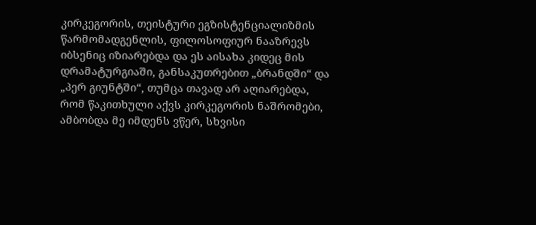კირკეგორის, თეისტური ეგზისტენციალიზმის წარმომადგენლის, ფილოსოფიურ ნააზრევს იბსენიც იზიარებდა და ეს აისახა კიდეც მის დრამატურგიაში, განსაკუთრებით „ბრანდში“ და „პერ გიუნტში“, თუმცა თავად არ აღიარებდა, რომ წაკითხული აქვს კირკეგორის ნაშრომები, ამბობდა მე იმდენს ვწერ, სხვისი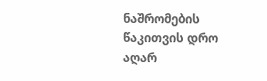ნაშრომების წაკითვის დრო აღარ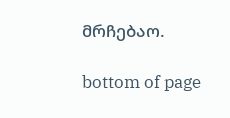მრჩებაო.

bottom of page